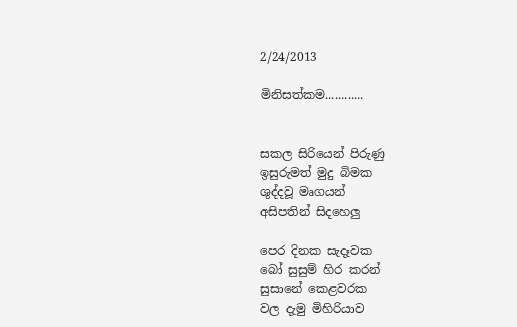2/24/2013

මිනිසත්කම............


සකල සිරියෙන් පිරුණු
ඉසුරුමත් මුදු බිමක
ශුද්දවූ මෘගයන්
අසිපතින් සිදහෙලු

පෙර දිනක සැදෑවක
බෝ සුසුම් හිර කරන්
සුසානේ කෙළවරක
වල දැමු මිහිරියාව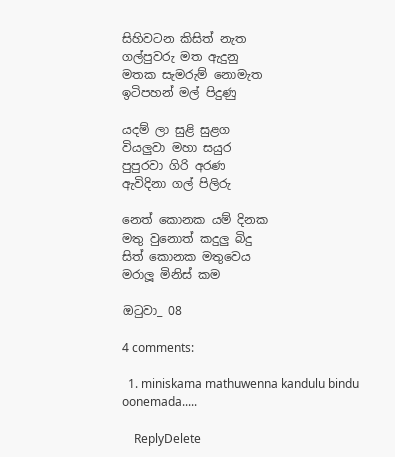සිහිවටන කිසිත් නැත
ගල්පුවරු මත ඇදුනු
මතක සැමරුම් නොමැත
ඉටිපහන් මල් පිදුණු

යදම් ලා සුළි සුළග
වියලුවා මහා සයුර
පුපුරවා ගිරි අරණ
ඇවිදිනා ගල් පිලිරු

නෙත් කොනක යම් දිනක
මතු වුනොත් කදුලු බිදු
සිත් කොනක මතුවෙය
මරාලූ මිනිස් කම

ඔටුවා_ 08

4 comments:

  1. miniskama mathuwenna kandulu bindu oonemada.....

    ReplyDelete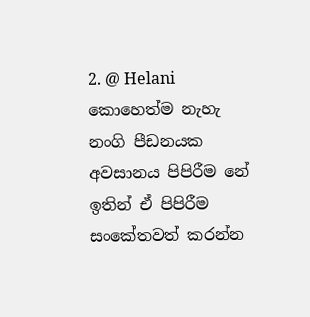2. @ Helani කොහෙත්ම නැහැ නංගි පීඩනයක අවසානය පිපිරීම නේ ඉතින් ඒ පිපිරීම සංකේතවත් කරන්න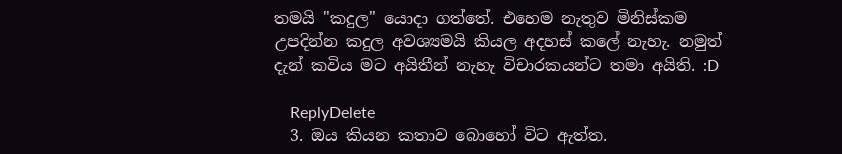තමයි "කදුල" යොදා ගත්තේ. එහෙම නැතුව මිනිස්කම උපදින්න කදුල අවශ්‍යමයි කියල අදහස් කලේ නැහැ. නමුත් දැන් කවිය මට අයිතීන් නැහැ විචාරකයන්ට තමා අයිති. :D

    ReplyDelete
  3. ඔය කියන කතාව බොහෝ විට ඇත්ත.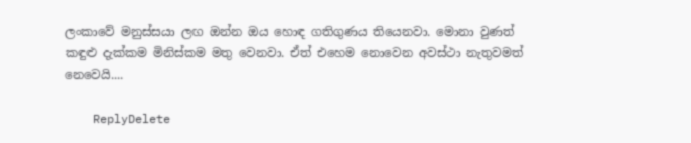ලංකාවේ මනුස්සයා ලඟ ඔන්න ඔය හොඳ ගතිගුණය තියෙනවා. මොනා වුණත් කඳුළු දැක්කම මිනිස්කම මතු වෙනවා. ඒත් එහෙම නොවෙන අවස්ථා නැතුවමත් නෙවෙයි....

    ReplyDelete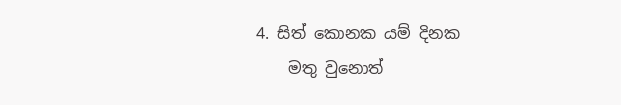4. සිත් කොනක යම් දිනක
    මතු වුනොත්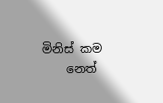මිනිස් කම
    නෙත්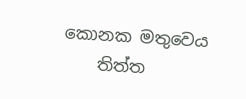කොනක මතුවෙය
    තිත්ත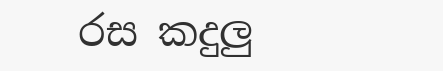රස කදුලු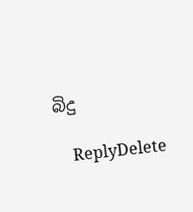බිදු

    ReplyDelete